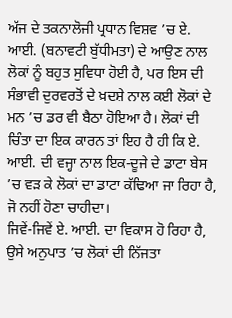ਅੱਜ ਦੇ ਤਕਨਾਲੋਜੀ ਪ੍ਰਧਾਨ ਵਿਸ਼ਵ ’ਚ ਏ. ਆਈ. (ਬਨਾਵਟੀ ਬੁੱਧੀਮਤਾ) ਦੇ ਆਉਣ ਨਾਲ ਲੋਕਾਂ ਨੂੰ ਬਹੁਤ ਸੁਵਿਧਾ ਹੋਈ ਹੈ, ਪਰ ਇਸ ਦੀ ਸੰਭਾਵੀ ਦੁਰਵਰਤੋਂ ਦੇ ਖ਼ਦਸ਼ੇ ਨਾਲ ਕਈ ਲੋਕਾਂ ਦੇ ਮਨ ’ਚ ਡਰ ਵੀ ਬੈਠਾ ਹੋਇਆ ਹੈ। ਲੋਕਾਂ ਦੀ ਚਿੰਤਾ ਦਾ ਇਕ ਕਾਰਨ ਤਾਂ ਇਹ ਹੈ ਹੀ ਕਿ ਏ. ਆਈ. ਦੀ ਵਜ੍ਹਾ ਨਾਲ ਇਕ-ਦੂਜੇ ਦੇ ਡਾਟਾ ਬੇਸ ’ਚ ਵੜ ਕੇ ਲੋਕਾਂ ਦਾ ਡਾਟਾ ਕੱਢਿਆ ਜਾ ਰਿਹਾ ਹੈ, ਜੋ ਨਹੀਂ ਹੋਣਾ ਚਾਹੀਦਾ।
ਜਿਵੇਂ-ਜਿਵੇਂ ਏ. ਆਈ. ਦਾ ਵਿਕਾਸ ਹੋ ਰਿਹਾ ਹੈ, ਉਸੇ ਅਨੁਪਾਤ ’ਚ ਲੋਕਾਂ ਦੀ ਨਿੱਜਤਾ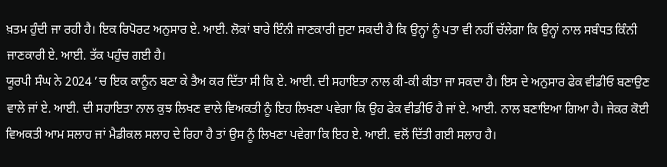ਖ਼ਤਮ ਹੁੰਦੀ ਜਾ ਰਹੀ ਹੈ। ਇਕ ਰਿਪੋਰਟ ਅਨੁਸਾਰ ਏ. ਆਈ. ਲੋਕਾਂ ਬਾਰੇ ਇੰਨੀ ਜਾਣਕਾਰੀ ਜੁਟਾ ਸਕਦੀ ਹੈ ਕਿ ਉਨ੍ਹਾਂ ਨੂੰ ਪਤਾ ਵੀ ਨਹੀਂ ਚੱਲੇਗਾ ਕਿ ਉਨ੍ਹਾਂ ਨਾਲ ਸਬੰਧਤ ਕਿੰਨੀ ਜਾਣਕਾਰੀ ਏ. ਆਈ. ਤੱਕ ਪਹੁੰਚ ਗਈ ਹੈ।
ਯੂਰਪੀ ਸੰਘ ਨੇ 2024 ’ਚ ਇਕ ਕਾਨੂੰਨ ਬਣਾ ਕੇ ਤੈਅ ਕਰ ਦਿੱਤਾ ਸੀ ਕਿ ਏ. ਆਈ. ਦੀ ਸਹਾਇਤਾ ਨਾਲ ਕੀ-ਕੀ ਕੀਤਾ ਜਾ ਸਕਦਾ ਹੈ। ਇਸ ਦੇ ਅਨੁਸਾਰ ਫੇਕ ਵੀਡੀਓ ਬਣਾਉਣ ਵਾਲੇ ਜਾਂ ਏ. ਆਈ. ਦੀ ਸਹਾਇਤਾ ਨਾਲ ਕੁਝ ਲਿਖਣ ਵਾਲੇ ਵਿਅਕਤੀ ਨੂੰ ਇਹ ਲਿਖਣਾ ਪਵੇਗਾ ਕਿ ਉਹ ਫੇਕ ਵੀਡੀਓ ਹੈ ਜਾਂ ਏ. ਆਈ. ਨਾਲ ਬਣਾਇਆ ਗਿਆ ਹੈ। ਜੇਕਰ ਕੋਈ ਵਿਅਕਤੀ ਆਮ ਸਲਾਹ ਜਾਂ ਮੈਡੀਕਲ ਸਲਾਹ ਦੇ ਰਿਹਾ ਹੈ ਤਾਂ ਉਸ ਨੂੰ ਲਿਖਣਾ ਪਵੇਗਾ ਕਿ ਇਹ ਏ. ਆਈ. ਵਲੋਂ ਦਿੱਤੀ ਗਈ ਸਲਾਹ ਹੈ।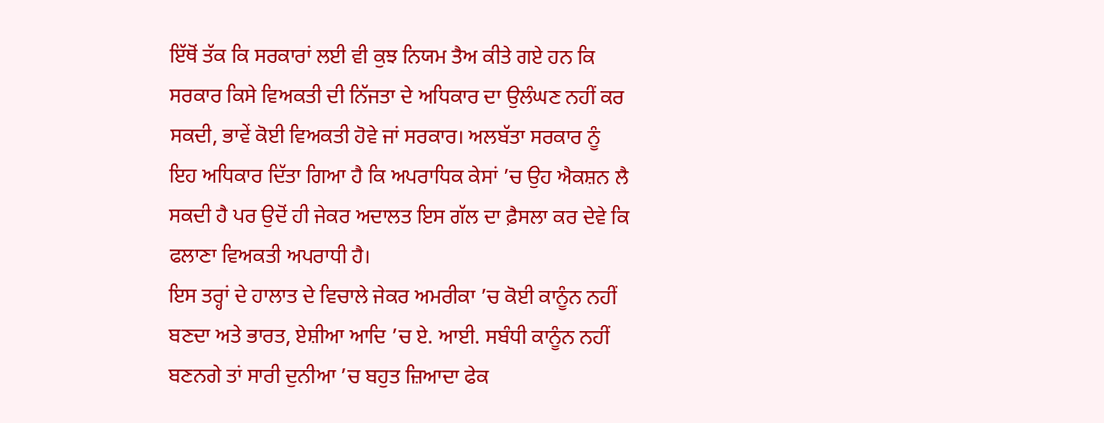ਇੱਥੋਂ ਤੱਕ ਕਿ ਸਰਕਾਰਾਂ ਲਈ ਵੀ ਕੁਝ ਨਿਯਮ ਤੈਅ ਕੀਤੇ ਗਏ ਹਨ ਕਿ ਸਰਕਾਰ ਕਿਸੇ ਵਿਅਕਤੀ ਦੀ ਨਿੱਜਤਾ ਦੇ ਅਧਿਕਾਰ ਦਾ ਉਲੰਘਣ ਨਹੀਂ ਕਰ ਸਕਦੀ, ਭਾਵੇਂ ਕੋਈ ਵਿਅਕਤੀ ਹੋਵੇ ਜਾਂ ਸਰਕਾਰ। ਅਲਬੱਤਾ ਸਰਕਾਰ ਨੂੰ ਇਹ ਅਧਿਕਾਰ ਦਿੱਤਾ ਗਿਆ ਹੈ ਕਿ ਅਪਰਾਧਿਕ ਕੇਸਾਂ ’ਚ ਉਹ ਐਕਸ਼ਨ ਲੈ ਸਕਦੀ ਹੈ ਪਰ ਉਦੋਂ ਹੀ ਜੇਕਰ ਅਦਾਲਤ ਇਸ ਗੱਲ ਦਾ ਫ਼ੈਸਲਾ ਕਰ ਦੇਵੇ ਕਿ ਫਲਾਣਾ ਵਿਅਕਤੀ ਅਪਰਾਧੀ ਹੈ।
ਇਸ ਤਰ੍ਹਾਂ ਦੇ ਹਾਲਾਤ ਦੇ ਵਿਚਾਲੇ ਜੇਕਰ ਅਮਰੀਕਾ ’ਚ ਕੋਈ ਕਾਨੂੰਨ ਨਹੀਂ ਬਣਦਾ ਅਤੇ ਭਾਰਤ, ਏਸ਼ੀਆ ਆਦਿ ’ਚ ਏ. ਆਈ. ਸਬੰਧੀ ਕਾਨੂੰਨ ਨਹੀਂ ਬਣਨਗੇ ਤਾਂ ਸਾਰੀ ਦੁਨੀਆ ’ਚ ਬਹੁਤ ਜ਼ਿਆਦਾ ਫੇਕ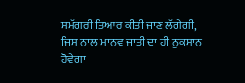ਸਮੱਗਰੀ ਤਿਆਰ ਕੀਤੀ ਜਾਣ ਲੱਗੇਗੀ, ਜਿਸ ਨਾਲ ਮਾਨਵ ਜਾਤੀ ਦਾ ਹੀ ਨੁਕਸਾਨ ਹੋਵੇਗਾ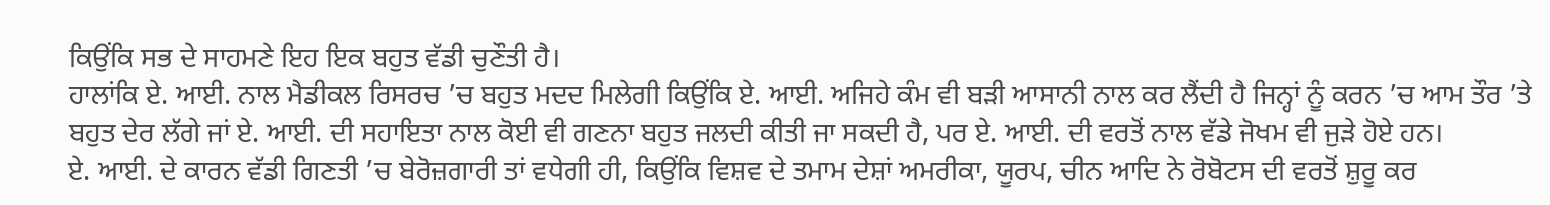ਕਿਉਂਕਿ ਸਭ ਦੇ ਸਾਹਮਣੇ ਇਹ ਇਕ ਬਹੁਤ ਵੱਡੀ ਚੁਣੌਤੀ ਹੈ।
ਹਾਲਾਂਕਿ ਏ. ਆਈ. ਨਾਲ ਮੈਡੀਕਲ ਰਿਸਰਚ ’ਚ ਬਹੁਤ ਮਦਦ ਮਿਲੇਗੀ ਕਿਉਂਕਿ ਏ. ਆਈ. ਅਜਿਹੇ ਕੰਮ ਵੀ ਬੜੀ ਆਸਾਨੀ ਨਾਲ ਕਰ ਲੈਂਦੀ ਹੈ ਜਿਨ੍ਹਾਂ ਨੂੰ ਕਰਨ ’ਚ ਆਮ ਤੌਰ ’ਤੇ ਬਹੁਤ ਦੇਰ ਲੱਗੇ ਜਾਂ ਏ. ਆਈ. ਦੀ ਸਹਾਇਤਾ ਨਾਲ ਕੋਈ ਵੀ ਗਣਨਾ ਬਹੁਤ ਜਲਦੀ ਕੀਤੀ ਜਾ ਸਕਦੀ ਹੈ, ਪਰ ਏ. ਆਈ. ਦੀ ਵਰਤੋਂ ਨਾਲ ਵੱਡੇ ਜੋਖਮ ਵੀ ਜੁੜੇ ਹੋਏ ਹਨ।
ਏ. ਆਈ. ਦੇ ਕਾਰਨ ਵੱਡੀ ਗਿਣਤੀ ’ਚ ਬੇਰੋਜ਼ਗਾਰੀ ਤਾਂ ਵਧੇਗੀ ਹੀ, ਕਿਉਂਕਿ ਵਿਸ਼ਵ ਦੇ ਤਮਾਮ ਦੇਸ਼ਾਂ ਅਮਰੀਕਾ, ਯੂਰਪ, ਚੀਨ ਆਦਿ ਨੇ ਰੋਬੋਟਸ ਦੀ ਵਰਤੋਂ ਸ਼ੁਰੂ ਕਰ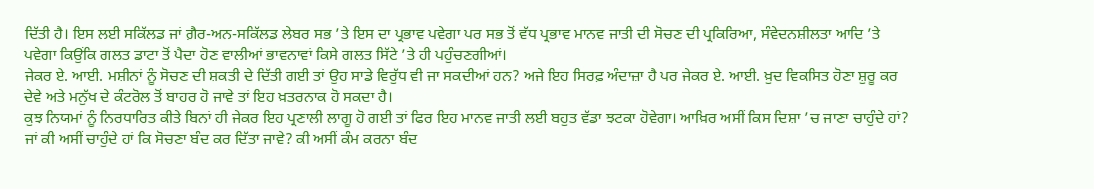ਦਿੱਤੀ ਹੈ। ਇਸ ਲਈ ਸਕਿੱਲਡ ਜਾਂ ਗ਼ੈਰ-ਅਨ-ਸਕਿੱਲਡ ਲੇਬਰ ਸਭ ’ਤੇ ਇਸ ਦਾ ਪ੍ਰਭਾਵ ਪਵੇਗਾ ਪਰ ਸਭ ਤੋਂ ਵੱਧ ਪ੍ਰਭਾਵ ਮਾਨਵ ਜਾਤੀ ਦੀ ਸੋਚਣ ਦੀ ਪ੍ਰਕਿਰਿਆ, ਸੰਵੇਦਨਸ਼ੀਲਤਾ ਆਦਿ ’ਤੇ ਪਵੇਗਾ ਕਿਉਂਕਿ ਗਲਤ ਡਾਟਾ ਤੋਂ ਪੈਦਾ ਹੋਣ ਵਾਲੀਆਂ ਭਾਵਨਾਵਾਂ ਕਿਸੇ ਗਲਤ ਸਿੱਟੇ ’ਤੇ ਹੀ ਪਹੁੰਚਣਗੀਆਂ।
ਜੇਕਰ ਏ. ਆਈ. ਮਸ਼ੀਨਾਂ ਨੂੰ ਸੋਚਣ ਦੀ ਸ਼ਕਤੀ ਦੇ ਦਿੱਤੀ ਗਈ ਤਾਂ ਉਹ ਸਾਡੇ ਵਿਰੁੱਧ ਵੀ ਜਾ ਸਕਦੀਆਂ ਹਨ? ਅਜੇ ਇਹ ਸਿਰਫ਼ ਅੰਦਾਜ਼ਾ ਹੈ ਪਰ ਜੇਕਰ ਏ. ਆਈ. ਖ਼ੁਦ ਵਿਕਸਿਤ ਹੋਣਾ ਸ਼ੁਰੂ ਕਰ ਦੇਵੇ ਅਤੇ ਮਨੁੱਖ ਦੇ ਕੰਟਰੋਲ ਤੋਂ ਬਾਹਰ ਹੋ ਜਾਵੇ ਤਾਂ ਇਹ ਖ਼ਤਰਨਾਕ ਹੋ ਸਕਦਾ ਹੈ।
ਕੁਝ ਨਿਯਮਾਂ ਨੂੰ ਨਿਰਧਾਰਿਤ ਕੀਤੇ ਬਿਨਾਂ ਹੀ ਜੇਕਰ ਇਹ ਪ੍ਰਣਾਲੀ ਲਾਗੂ ਹੋ ਗਈ ਤਾਂ ਫਿਰ ਇਹ ਮਾਨਵ ਜਾਤੀ ਲਈ ਬਹੁਤ ਵੱਡਾ ਝਟਕਾ ਹੋਵੇਗਾ। ਆਖ਼ਿਰ ਅਸੀਂ ਕਿਸ ਦਿਸ਼ਾ ’ਚ ਜਾਣਾ ਚਾਹੁੰਦੇ ਹਾਂ? ਜਾਂ ਕੀ ਅਸੀਂ ਚਾਹੁੰਦੇ ਹਾਂ ਕਿ ਸੋਚਣਾ ਬੰਦ ਕਰ ਦਿੱਤਾ ਜਾਵੇ? ਕੀ ਅਸੀਂ ਕੰਮ ਕਰਨਾ ਬੰਦ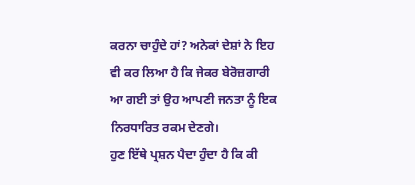ਕਰਨਾ ਚਾਹੁੰਦੇ ਹਾਂ? ਅਨੇਕਾਂ ਦੇਸ਼ਾਂ ਨੇ ਇਹ ਵੀ ਕਰ ਲਿਆ ਹੈ ਕਿ ਜੇਕਰ ਬੇਰੋਜ਼ਗਾਰੀ ਆ ਗਈ ਤਾਂ ਉਹ ਆਪਣੀ ਜਨਤਾ ਨੂੰ ਇਕ ਨਿਰਧਾਰਿਤ ਰਕਮ ਦੇਣਗੇ।
ਹੁਣ ਇੱਥੇ ਪ੍ਰਸ਼ਨ ਪੈਦਾ ਹੁੰਦਾ ਹੈ ਕਿ ਕੀ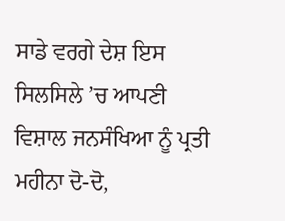ਸਾਡੇ ਵਰਗੇ ਦੇਸ਼ ਇਸ ਸਿਲਸਿਲੇ ’ਚ ਆਪਣੀ ਵਿਸ਼ਾਲ ਜਨਸੰਖਿਆ ਨੂੰ ਪ੍ਰਤੀ ਮਹੀਨਾ ਦੋ-ਦੋ,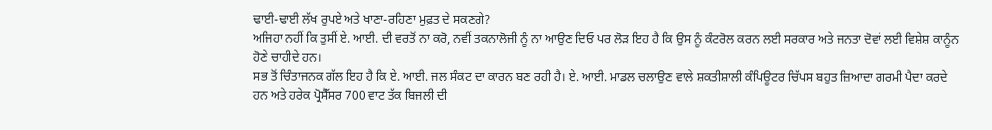ਢਾਈ-ਢਾਈ ਲੱਖ ਰੁਪਏ ਅਤੇ ਖਾਣਾ-ਰਹਿਣਾ ਮੁਫ਼ਤ ਦੇ ਸਕਣਗੇ?
ਅਜਿਹਾ ਨਹੀਂ ਕਿ ਤੁਸੀਂ ਏ. ਆਈ. ਦੀ ਵਰਤੋਂ ਨਾ ਕਰੋ, ਨਵੀਂ ਤਕਨਾਲੋਜੀ ਨੂੰ ਨਾ ਆਉਣ ਦਿਓ ਪਰ ਲੋੜ ਇਹ ਹੈ ਕਿ ਉਸ ਨੂੰ ਕੰਟਰੋਲ ਕਰਨ ਲਈ ਸਰਕਾਰ ਅਤੇ ਜਨਤਾ ਦੋਵਾਂ ਲਈ ਵਿਸ਼ੇਸ਼ ਕਾਨੂੰਨ ਹੋਣੇ ਚਾਹੀਦੇ ਹਨ।
ਸਭ ਤੋਂ ਚਿੰਤਾਜਨਕ ਗੱਲ ਇਹ ਹੈ ਕਿ ਏ. ਆਈ. ਜਲ ਸੰਕਟ ਦਾ ਕਾਰਨ ਬਣ ਰਹੀ ਹੈ। ਏ. ਆਈ. ਮਾਡਲ ਚਲਾਉਣ ਵਾਲੇ ਸ਼ਕਤੀਸ਼ਾਲੀ ਕੰਪਿਊਟਰ ਚਿੱਪਸ ਬਹੁਤ ਜ਼ਿਆਦਾ ਗਰਮੀ ਪੈਦਾ ਕਰਦੇ ਹਨ ਅਤੇ ਹਰੇਕ ਪ੍ਰੋਸੈੱਸਰ 700 ਵਾਟ ਤੱਕ ਬਿਜਲੀ ਦੀ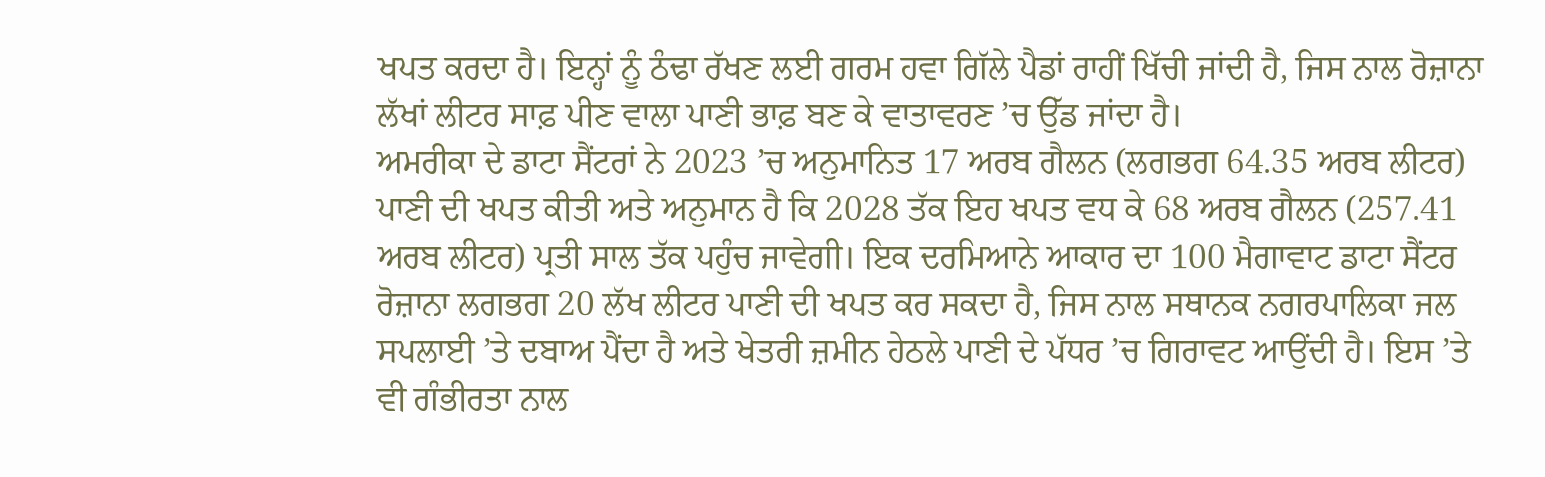ਖਪਤ ਕਰਦਾ ਹੈ। ਇਨ੍ਹਾਂ ਨੂੰ ਠੰਢਾ ਰੱਖਣ ਲਈ ਗਰਮ ਹਵਾ ਗਿੱਲੇ ਪੈਡਾਂ ਰਾਹੀਂ ਖਿੱਚੀ ਜਾਂਦੀ ਹੈ, ਜਿਸ ਨਾਲ ਰੋਜ਼ਾਨਾ ਲੱਖਾਂ ਲੀਟਰ ਸਾਫ਼ ਪੀਣ ਵਾਲਾ ਪਾਣੀ ਭਾਫ਼ ਬਣ ਕੇ ਵਾਤਾਵਰਣ ’ਚ ਉੱਡ ਜਾਂਦਾ ਹੈ।
ਅਮਰੀਕਾ ਦੇ ਡਾਟਾ ਸੈਂਟਰਾਂ ਨੇ 2023 ’ਚ ਅਨੁਮਾਨਿਤ 17 ਅਰਬ ਗੈਲਨ (ਲਗਭਗ 64.35 ਅਰਬ ਲੀਟਰ) ਪਾਣੀ ਦੀ ਖਪਤ ਕੀਤੀ ਅਤੇ ਅਨੁਮਾਨ ਹੈ ਕਿ 2028 ਤੱਕ ਇਹ ਖਪਤ ਵਧ ਕੇ 68 ਅਰਬ ਗੈਲਨ (257.41 ਅਰਬ ਲੀਟਰ) ਪ੍ਰਤੀ ਸਾਲ ਤੱਕ ਪਹੁੰਚ ਜਾਵੇਗੀ। ਇਕ ਦਰਮਿਆਨੇ ਆਕਾਰ ਦਾ 100 ਮੈਗਾਵਾਟ ਡਾਟਾ ਸੈਂਟਰ ਰੋਜ਼ਾਨਾ ਲਗਭਗ 20 ਲੱਖ ਲੀਟਰ ਪਾਣੀ ਦੀ ਖਪਤ ਕਰ ਸਕਦਾ ਹੈ, ਜਿਸ ਨਾਲ ਸਥਾਨਕ ਨਗਰਪਾਲਿਕਾ ਜਲ ਸਪਲਾਈ ’ਤੇ ਦਬਾਅ ਪੈਂਦਾ ਹੈ ਅਤੇ ਖੇਤਰੀ ਜ਼ਮੀਨ ਹੇਠਲੇ ਪਾਣੀ ਦੇ ਪੱਧਰ ’ਚ ਗਿਰਾਵਟ ਆਉਂਦੀ ਹੈ। ਇਸ ’ਤੇ ਵੀ ਗੰਭੀਰਤਾ ਨਾਲ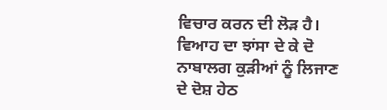ਵਿਚਾਰ ਕਰਨ ਦੀ ਲੋੜ ਹੈ।
ਵਿਆਹ ਦਾ ਝਾਂਸਾ ਦੇ ਕੇ ਦੋ ਨਾਬਾਲਗ ਕੁੜੀਆਂ ਨੂੰ ਲਿਜਾਣ ਦੇ ਦੋਸ਼ ਹੇਠ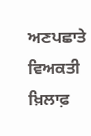ਅਣਪਛਾਤੇ ਵਿਅਕਤੀ ਖ਼ਿਲਾਫ਼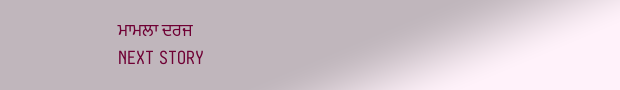ਮਾਮਲਾ ਦਰਜ
NEXT STORY